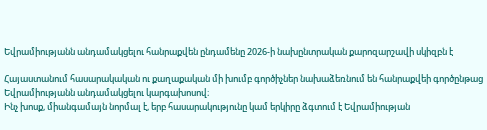Եվրամիությանն անդամակցելու հանրաքվեն ընդամենը 2026-ի նախընտրական քարոզարշավի սկիզբն է

Հայաստանում հասարակական ու քաղաքական մի խումբ գործիչներ նախաձեռնում են հանրաքվեի գործընթաց Եվրամիությանն անդամակցելու կարգախոսով։
Ինչ խոսք, միանգամայն նորմալ է, երբ հասարակությունը կամ երկիրը ձգտում է Եվրամիության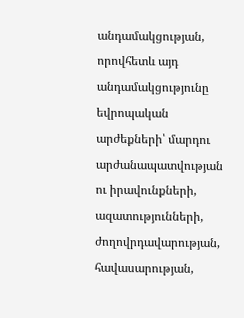անդամակցության, որովհետև այդ անդամակցությունը եվրոպական արժեքների՝ մարդու արժանապատվության ու իրավունքների, ազատությունների, ժողովրդավարության, հավասարության,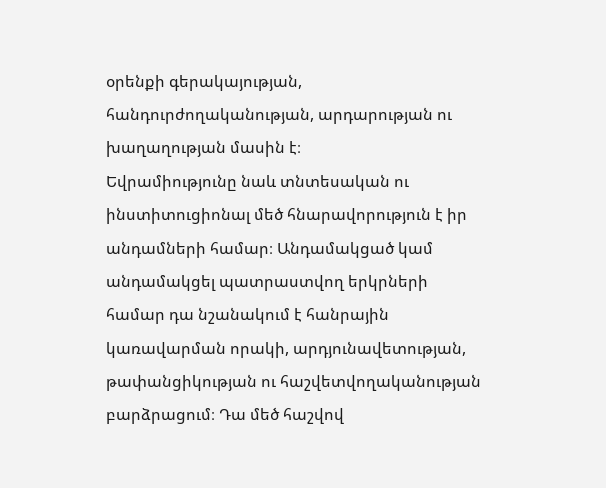օրենքի գերակայության, հանդուրժողականության, արդարության ու խաղաղության մասին է։
Եվրամիությունը նաև տնտեսական ու ինստիտուցիոնալ մեծ հնարավորություն է իր անդամների համար։ Անդամակցած կամ անդամակցել պատրաստվող երկրների համար դա նշանակում է հանրային կառավարման որակի, արդյունավետության, թափանցիկության ու հաշվետվողականության բարձրացում։ Դա մեծ հաշվով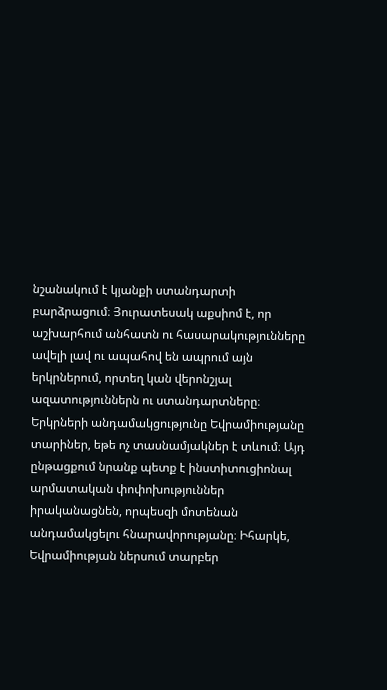նշանակում է կյանքի ստանդարտի բարձրացում։ Յուրատեսակ աքսիոմ է, որ աշխարհում անհատն ու հասարակությունները ավելի լավ ու ապահով են ապրում այն երկրներում, որտեղ կան վերոնշյալ ազատություններն ու ստանդարտները։
Երկրների անդամակցությունը Եվրամիությանը տարիներ, եթե ոչ տասնամյակներ է տևում։ Այդ ընթացքում նրանք պետք է ինստիտուցիոնալ արմատական փոփոխություններ իրականացնեն, որպեսզի մոտենան անդամակցելու հնարավորությանը։ Իհարկե, Եվրամիության ներսում տարբեր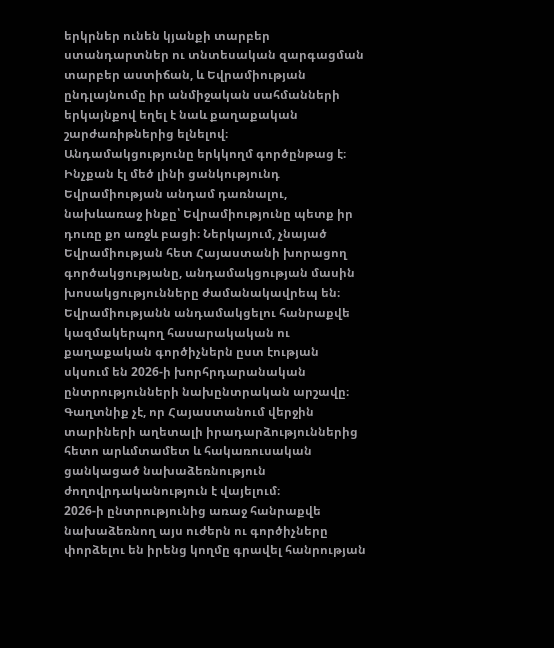երկրներ ունեն կյանքի տարբեր ստանդարտներ ու տնտեսական զարգացման տարբեր աստիճան, և Եվրամիության ընդլայնումը իր անմիջական սահմանների երկայնքով եղել է նաև քաղաքական շարժառիթներից ելնելով։
Անդամակցությունը երկկողմ գործընթաց է։ Ինչքան էլ մեծ լինի ցանկությունդ Եվրամիության անդամ դառնալու, նախևառաջ ինքը՝ Եվրամիությունը պետք իր դուռը քո առջև բացի։ Ներկայում, չնայած Եվրամիության հետ Հայաստանի խորացող գործակցությանը, անդամակցության մասին խոսակցությունները ժամանակավրեպ են։
Եվրամիությանն անդամակցելու հանրաքվե կազմակերպող հասարակական ու քաղաքական գործիչներն ըստ էության սկսում են 2026-ի խորհրդարանական ընտրությունների նախընտրական արշավը։ Գաղտնիք չէ, որ Հայաստանում վերջին տարիների աղետալի իրադարձություններից հետո արևմտամետ և հակառուսական ցանկացած նախաձեռնություն ժողովրդականություն է վայելում։
2026-ի ընտրությունից առաջ հանրաքվե նախաձեռնող այս ուժերն ու գործիչները փորձելու են իրենց կողմը գրավել հանրության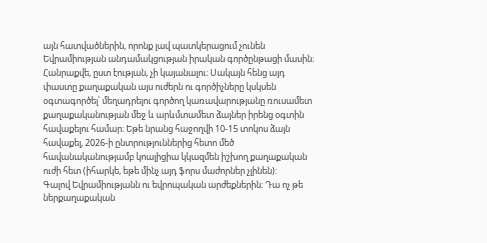այն հատվածներին, որոնք լավ պատկերացում չունեն Եվրամիության անդամակցության իրական գործընթացի մասին։
Հանրաքվե, ըստ էության, չի կայանալու։ Սակայն հենց այդ փաստը քաղաքական այս ուժերն ու գործիչները կսկսեն օգտագործել՝ մեղադրելու գործող կառավարությանը ռուսամետ քաղաքականության մեջ և արևմտամետ ձայներ իրենց օգտին հավաքելու համար։ Եթե նրանց հաջողվի 10-15 տոկոս ձայն հավաքել, 2026-ի ընտրություններից հետո մեծ հավանականությամբ կոալիցիա կկազմեն իշխող քաղաքական ուժի հետ (իհարկե, եթե մինչ այդ ֆորս մաժորներ չլինեն):
Գալով Եվրամիությանն ու եվրոպական արժեքներին։ Դա ոչ թե ներքաղաքական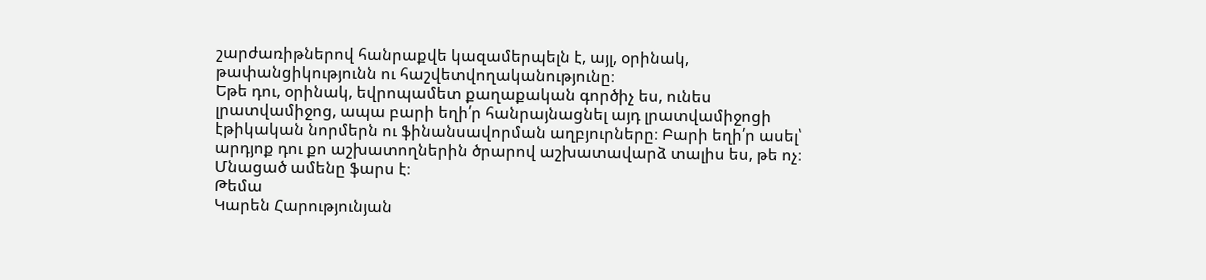շարժառիթներով հանրաքվե կազամերպելն է, այլ, օրինակ, թափանցիկությունն ու հաշվետվողականությունը։
Եթե դու, օրինակ, եվրոպամետ քաղաքական գործիչ ես, ունես լրատվամիջոց, ապա բարի եղի՛ր հանրայնացնել այդ լրատվամիջոցի էթիկական նորմերն ու ֆինանսավորման աղբյուրները։ Բարի եղի՛ր ասել՝ արդյոք դու քո աշխատողներին ծրարով աշխատավարձ տալիս ես, թե ոչ։
Մնացած ամենը ֆարս է։
Թեմա
Կարեն Հարությունյան